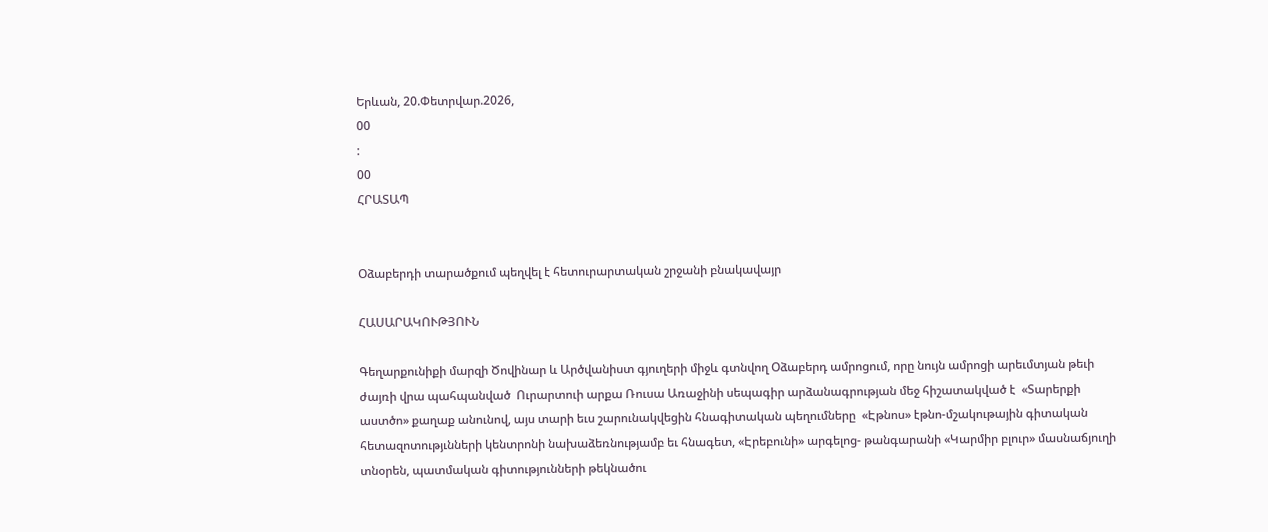Երևան, 20.Փետրվար.2026,
00
:
00
ՀՐԱՏԱՊ


Օձաբերդի տարածքում պեղվել է հետուրարտական շրջանի բնակավայր

ՀԱՍԱՐԱԿՈՒԹՅՈՒՆ

Գեղարքունիքի մարզի Ծովինար և Արծվանիստ գյուղերի միջև գտնվող Օձաբերդ ամրոցում, որը նույն ամրոցի արեւմտյան թեւի ժայռի վրա պահպանված  Ուրարտուի արքա Ռուսա Առաջինի սեպագիր արձանագրության մեջ հիշատակված է  «Տարերքի աստծո» քաղաք անունով, այս տարի եւս շարունակվեցին հնագիտական պեղումները  «Էթնոս» էթնո-մշակութային գիտական հետազոտությւնների կենտրոնի նախաձեռնությամբ եւ հնագետ, «Էրեբունի» արգելոց- թանգարանի «Կարմիր բլուր» մասնաճյուղի տնօրեն, պատմական գիտությունների թեկնածու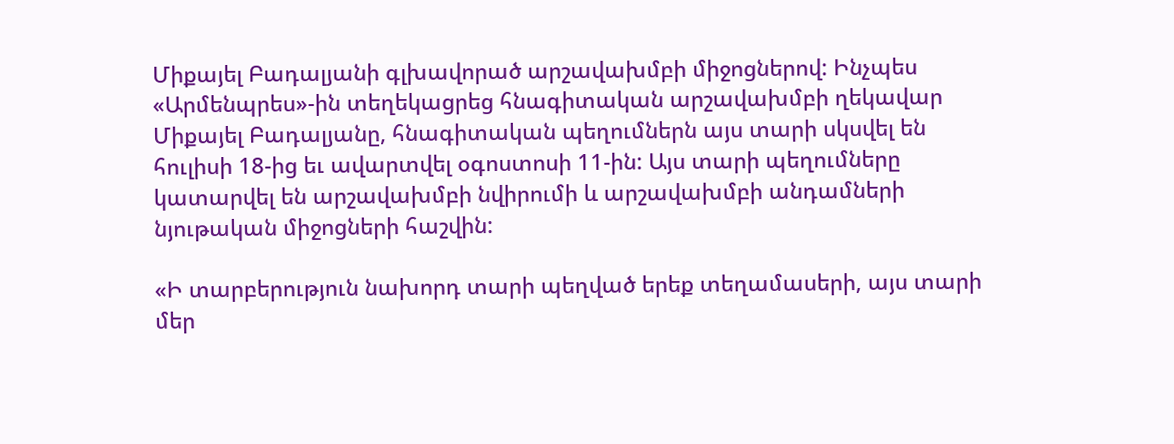Միքայել Բադալյանի գլխավորած արշավախմբի միջոցներով: Ինչպես «Արմենպրես»-ին տեղեկացրեց հնագիտական արշավախմբի ղեկավար Միքայել Բադալյանը, հնագիտական պեղումներն այս տարի սկսվել են հուլիսի 18-ից եւ ավարտվել օգոստոսի 11-ին: Այս տարի պեղումները կատարվել են արշավախմբի նվիրումի և արշավախմբի անդամների նյութական միջոցների հաշվին:

«Ի տարբերություն նախորդ տարի պեղված երեք տեղամասերի, այս տարի մեր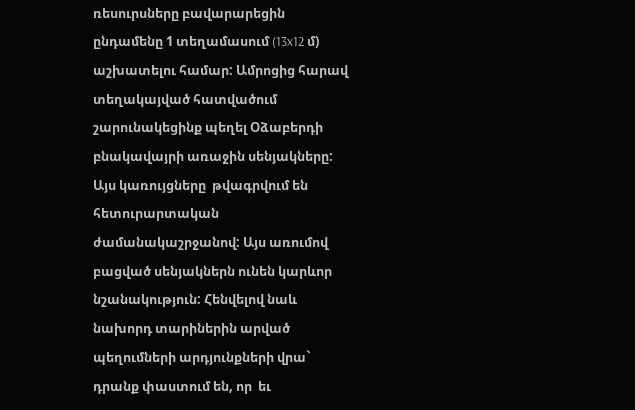ռեսուրսները բավարարեցին ընդամենը 1 տեղամասում (13x12 մ) աշխատելու համար: Ամրոցից հարավ տեղակայված հատվածում շարունակեցինք պեղել Օձաբերդի բնակավայրի առաջին սենյակները: Այս կառույցները  թվագրվում են հետուրարտական ժամանակաշրջանով: Այս առումով բացված սենյակներն ունեն կարևոր նշանակություն: Հենվելով նաև նախորդ տարիներին արված պեղումների արդյունքների վրա` դրանք փաստում են, որ  եւ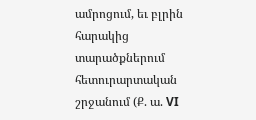ամրոցում, եւ բլրին հարակից տարածքներում հետուրարտական շրջանում (Ք. ա. VI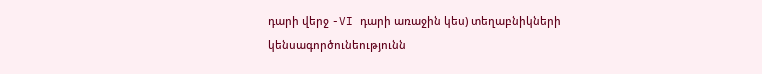դարի վերջ -VI դարի առաջին կես) տեղաբնիկների կենսագործունեությունն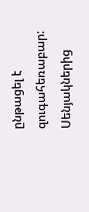ընթացել է զուգահեռաբար: Սենյակներից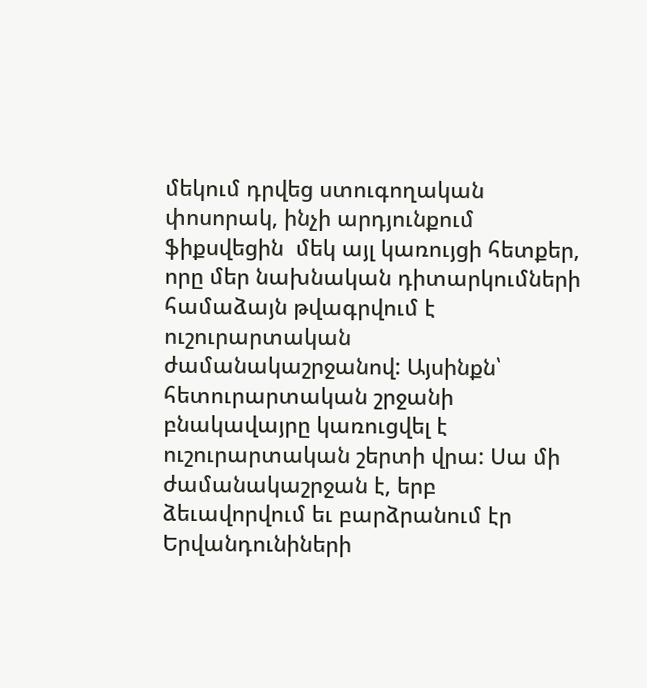մեկում դրվեց ստուգողական փոսորակ, ինչի արդյունքում ֆիքսվեցին  մեկ այլ կառույցի հետքեր, որը մեր նախնական դիտարկումների համաձայն թվագրվում է ուշուրարտական ժամանակաշրջանով: Այսինքն՝ հետուրարտական շրջանի բնակավայրը կառուցվել է ուշուրարտական շերտի վրա: Սա մի ժամանակաշրջան է, երբ ձեւավորվում եւ բարձրանում էր Երվանդունիների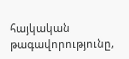հայկական թագավորությունը,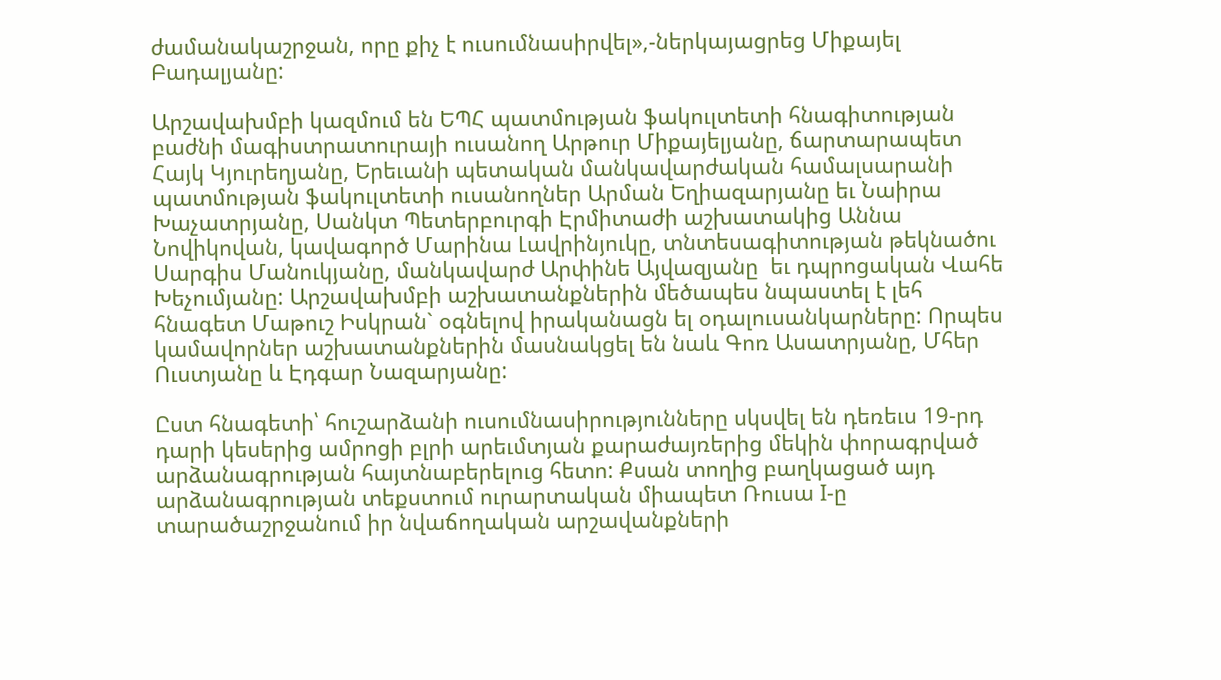ժամանակաշրջան, որը քիչ է ուսումնասիրվել»,-ներկայացրեց Միքայել Բադալյանը:

Արշավախմբի կազմում են ԵՊՀ պատմության ֆակուլտետի հնագիտության բաժնի մագիստրատուրայի ուսանող Արթուր Միքայելյանը, ճարտարապետ Հայկ Կյուրեղյանը, Երեւանի պետական մանկավարժական համալսարանի պատմության ֆակուլտետի ուսանողներ Արման Եղիազարյանը եւ Նաիրա Խաչատրյանը, Սանկտ Պետերբուրգի Էրմիտաժի աշխատակից Աննա Նովիկովան, կավագործ Մարինա Լավրինյուկը, տնտեսագիտության թեկնածու Սարգիս Մանուկյանը, մանկավարժ Արփինե Այվազյանը  եւ դպրոցական Վահե Խեչումյանը: Արշավախմբի աշխատանքներին մեծապես նպաստել է լեհ հնագետ Մաթուշ Իսկրան` օգնելով իրականացն ել օդալուսանկարները: Որպես կամավորներ աշխատանքներին մասնակցել են նաև Գոռ Ասատրյանը, Մհեր Ուստյանը և Էդգար Նազարյանը:

Ըստ հնագետի՝ հուշարձանի ուսումնասիրությունները սկսվել են դեռեւս 19-րդ դարի կեսերից ամրոցի բլրի արեւմտյան քարաժայռերից մեկին փորագրված արձանագրության հայտնաբերելուց հետո: Քսան տողից բաղկացած այդ արձանագրության տեքստում ուրարտական միապետ Ռուսա I-ը տարածաշրջանում իր նվաճողական արշավանքների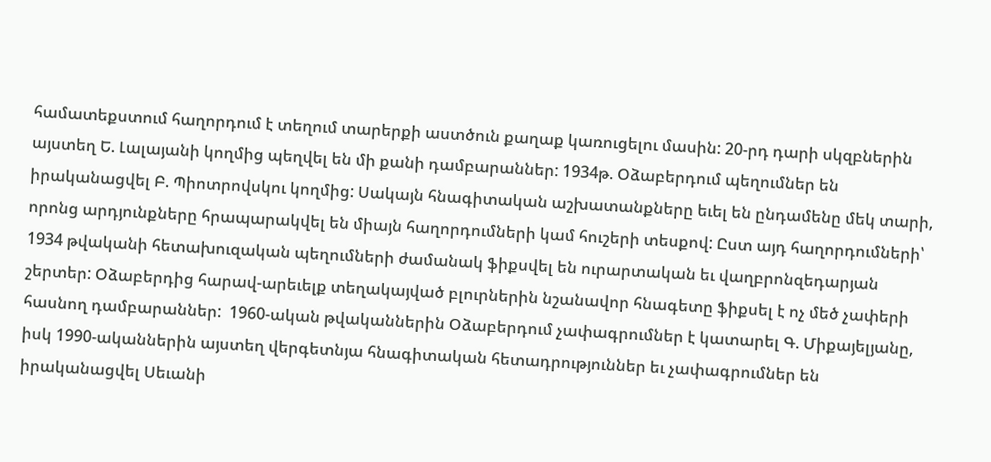համատեքստում հաղորդում է տեղում տարերքի աստծուն քաղաք կառուցելու մասին: 20-րդ դարի սկզբներին այստեղ Ե. Լալայանի կողմից պեղվել են մի քանի դամբարաններ: 1934թ. Օձաբերդում պեղումներ են իրականացվել Բ. Պիոտրովսկու կողմից: Սակայն հնագիտական աշխատանքները եւել են ընդամենը մեկ տարի, որոնց արդյունքները հրապարակվել են միայն հաղորդումների կամ հուշերի տեսքով: Ըստ այդ հաղորդումների՝ 1934 թվականի հետախուզական պեղումների ժամանակ ֆիքսվել են ուրարտական եւ վաղբրոնզեդարյան շերտեր: Օձաբերդից հարավ-արեւելք տեղակայված բլուրներին նշանավոր հնագետը ֆիքսել է ոչ մեծ չափերի հասնող դամբարաններ:  1960-ական թվականներին Օձաբերդում չափագրումներ է կատարել Գ. Միքայելյանը, իսկ 1990-ականներին այստեղ վերգետնյա հնագիտական հետադրություններ եւ չափագրումներ են իրականացվել Սեւանի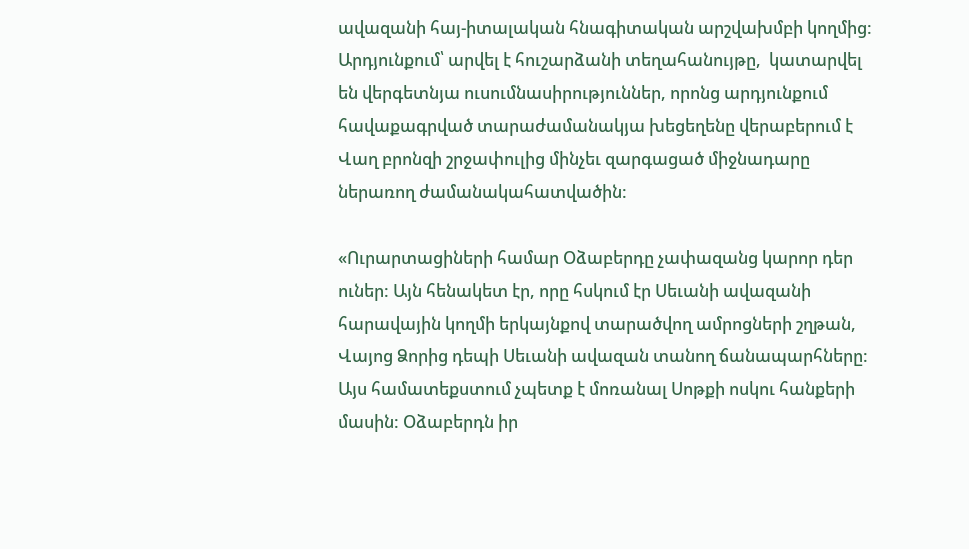ավազանի հայ-իտալական հնագիտական արշվախմբի կողմից: Արդյունքում՝ արվել է հուշարձանի տեղահանույթը,  կատարվել են վերգետնյա ուսումնասիրություններ, որոնց արդյունքում հավաքագրված տարաժամանակյա խեցեղենը վերաբերում է Վաղ բրոնզի շրջափուլից մինչեւ զարգացած միջնադարը ներառող ժամանակահատվածին:

«Ուրարտացիների համար Օձաբերդը չափազանց կարոր դեր ուներ: Այն հենակետ էր, որը հսկում էր Սեւանի ավազանի հարավային կողմի երկայնքով տարածվող ամրոցների շղթան, Վայոց Ձորից դեպի Սեւանի ավազան տանող ճանապարհները: Այս համատեքստում չպետք է մոռանալ Սոթքի ոսկու հանքերի մասին: Օձաբերդն իր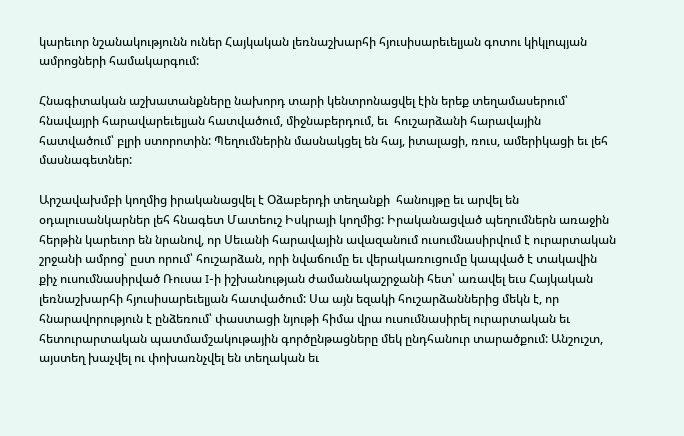կարեւոր նշանակությունն ուներ Հայկական լեռնաշխարհի հյուսիսարեւելյան գոտու կիկլոպյան ամրոցների համակարգում:

Հնագիտական աշխատանքները նախորդ տարի կենտրոնացվել էին երեք տեղամասերում՝ հնավայրի հարավարեւելյան հատվածում, միջնաբերդում, եւ  հուշարձանի հարավային հատվածում՝ բլրի ստորոտին: Պեղումներին մասնակցել են հայ, իտալացի, ռուս, ամերիկացի եւ լեհ մասնագետներ:

Արշավախմբի կողմից իրականացվել է Օձաբերդի տեղանքի  հանույթը եւ արվել են օդալուսանկարներ լեհ հնագետ Մատեուշ Իսկրայի կողմից: Իրականացված պեղումներն առաջին հերթին կարեւոր են նրանով, որ Սեւանի հարավային ավազանում ուսումնասիրվում է ուրարտական շրջանի ամրոց՝ ըստ որում՝ հուշարձան, որի նվաճումը եւ վերակառուցումը կապված է տակավին քիչ ուսումնասիրված Ռուսա I-ի իշխանության ժամանակաշրջանի հետ՝ առավել եւս Հայկական լեռնաշխարհի հյուսիսարեւելյան հատվածում: Սա այն եզակի հուշարձաններից մեկն է, որ հնարավորություն է ընձեռում՝ փաստացի նյութի հիմա վրա ուսումնասիրել ուրարտական եւ հետուրարտական պատմամշակութային գործընթացները մեկ ընդհանուր տարածքում: Անշուշտ, այստեղ խաչվել ու փոխառնչվել են տեղական եւ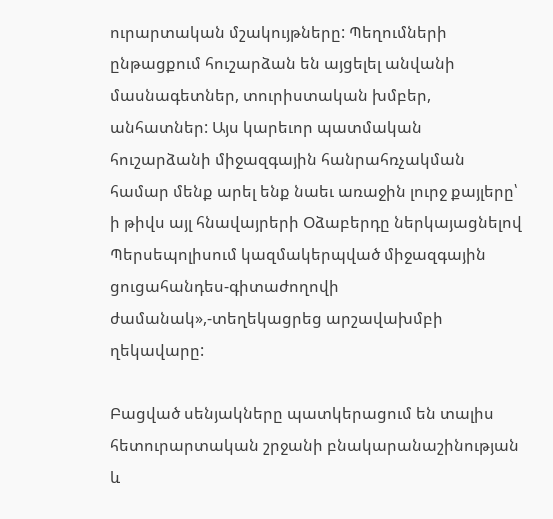ուրարտական մշակույթները: Պեղումների ընթացքում հուշարձան են այցելել անվանի մասնագետներ, տուրիստական խմբեր, անհատներ: Այս կարեւոր պատմական հուշարձանի միջազգային հանրահռչակման համար մենք արել ենք նաեւ առաջին լուրջ քայլերը՝ ի թիվս այլ հնավայրերի Օձաբերդը ներկայացնելով Պերսեպոլիսում կազմակերպված միջազգային ցուցահանդես-գիտաժողովի ժամանակ»,-տեղեկացրեց արշավախմբի ղեկավարը:

Բացված սենյակները պատկերացում են տալիս հետուրարտական շրջանի բնակարանաշինության և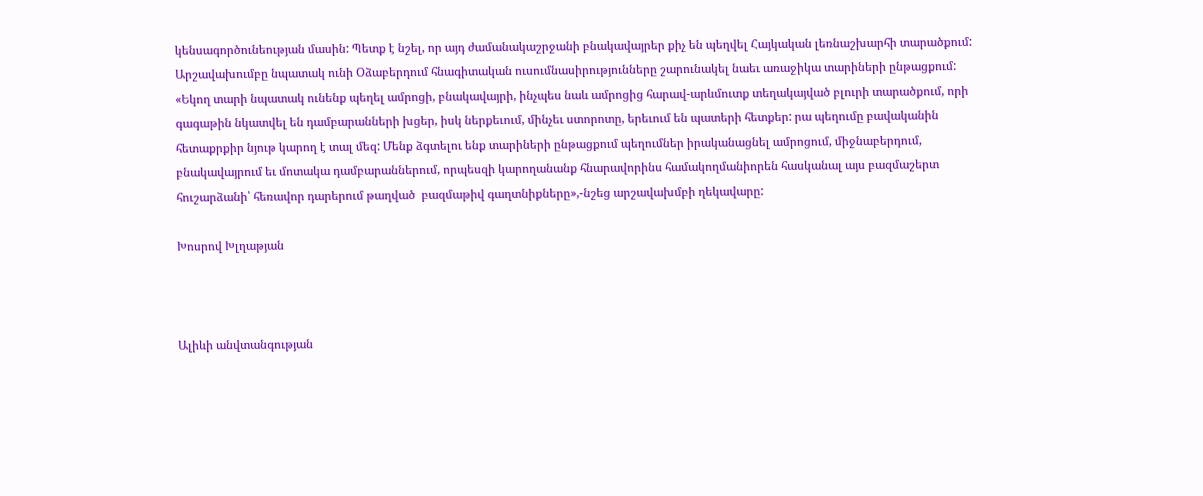կենսագործունեության մասին: Պետք է նշել, որ այդ ժամանակաշրջանի բնակավայրեր քիչ են պեղվել Հայկական լեռնաշխարհի տարածքում: Արշավախումբը նպատակ ունի Օձաբերդում հնագիտական ուսումնասիրությունները շարունակել նաեւ առաջիկա տարիների ընթացքում: «Եկող տարի նպատակ ունենք պեղել ամրոցի, բնակավայրի, ինչպես նաև ամրոցից հարավ-արևմուտք տեղակայված բլուրի տարածքում, որի գագաթին նկատվել են դամբարանների խցեր, իսկ ներքեւում, մինչեւ ստորոտը, երեւում են պատերի հետքեր: րա պեղումը բավականին հետաքրքիր նյութ կարող է տալ մեզ: Մենք ձգտելու ենք տարիների ընթացքում պեղումներ իրականացնել ամրոցում, միջնաբերդում, բնակավայրում եւ մոտակա դամբարաններում, որպեսզի կարողանանք հնարավորինս համակողմանիորեն հասկանալ այս բազմաշերտ հուշարձանի՝ հեռավոր դարերում թաղված  բազմաթիվ գաղտնիքները»,-նշեց արշավախմբի ղեկավարը:

Խոսրով Խլղաթյան



Ալիևի անվտանգության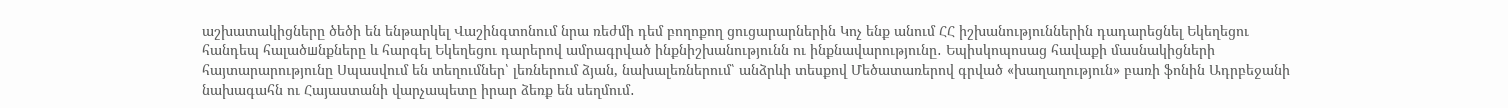աշխատակիցները ծեծի են ենթարկել Վաշինգտոնում նրա ռեժմի դեմ բողոքող ցուցարարներին Կոչ ենք անում ՀՀ իշխանություններին դադարեցնել Եկեղեցու հանդեպ հալածшնքները և հարգել Եկեղեցու դարերով ամրագրված ինքնիշխանությունն ու ինքնավարությունը․ Եպիսկոպոսաց հավաքի մասնակիցների հայտարարությունը Սպասվում են տեղումներ՝ լեռներում ձյան, նախալեռներում՝ անձրևի տեսքով Մեծատառերով գրված «խաղաղություն» բառի ֆոնին Ադրբեջանի նախագահն ու Հայաստանի վարչապետը իրար ձեռք են սեղմում․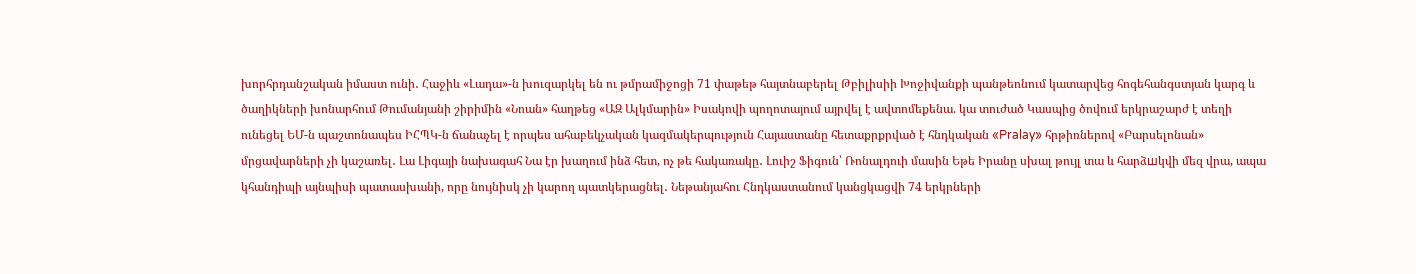խորհրդանշական իմաստ ունի․ Հաջիև «Լադա»-ն խուզարկել են ու թմրամիջոցի 71 փաթեթ հայտնաբերել Թբիլիսիի Խոջիվանքի պանթեոնում կատարվեց հոգեհանգստյան կարգ և ծաղիկների խոնարհում Թումանյանի շիրիմին «Նոան» հաղթեց «ԱԶ Ալկմարին» Իսակովի պողոտայում այրվել է ավտոմեքենա. կա տուժած Կասպից ծովում երկրաշարժ է տեղի ունեցել ԵՄ-ն պաշտոնապես ԻՀՊԿ-ն ճանաչել է որպես ահաբեկչական կազմակերպություն Հայաստանը հետաքրքրված է հնդկական «Pralay» հրթիռներով «Բարսելոնան» մրցավարների չի կաշառել․ Լա Լիգայի նախագահ Նա էր խաղում ինձ հետ, ոչ թե հակառակը․ Լուիշ Ֆիգուն՝ Ռոնալդուի մասին Եթե Իրանը սխալ թույլ տա և հարձшկվի մեզ վրա, ապա կհանդիպի այնպիսի պատասխանի, որը նույնիսկ չի կարող պատկերացնել․ Նեթանյահու Հնդկաստանում կանցկացվի 74 երկրների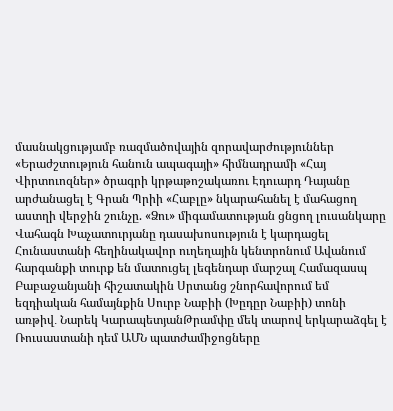մասնակցությամբ ռազմածովային զորավարժություններ «Երաժշտություն հանուն ապագայի» հիմնադրամի «Հայ Վիրտուոզներ» ծրագրի կրթաթոշակառու Էդուարդ Դայանը արժանացել է Գրան Պրիի «Հաբլը» նկարահանել է մահացող աստղի վերջին շունչը. «Ձու» միգամատության ցնցող լուսանկարը Վահագն Խաչատուրյանը դասախոսություն է կարդացել Հունաստանի հեղինակավոր ուղեղային կենտրոնում Ավանում հարգանքի տուրք են մատուցել լեգենդար մարշալ Համազասպ Բաբաջանյանի հիշատակին Սրտանց շնորհավորում եմ եզդիական համայնքին Սուրբ Նաբիի (Խըդըր Նաբիի) տոնի առթիվ․ Նարեկ ԿարապետյանԹրամփը մեկ տարով երկարաձգել է Ռուսաստանի դեմ ԱՄՆ պատժամիջոցները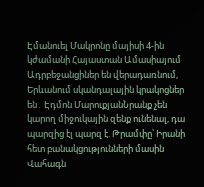Էմանուել Մակրոնը մայիսի 4-ին կժամանի Հայաստան Ամասիայում Ադրբեջանցիներ են վերադառնում, Երևանում սկանդալային կրակոցներ են․ Էդմոն ՄարուքյանՆրանք չեն կարող միջուկային զենք ունենալ, դա պարզից էլ պարզ է. Թրամփը՝ Իրանի հետ բանակցությունների մասին Վահագն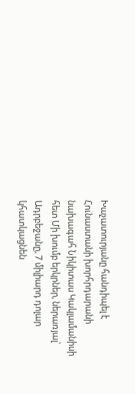Խաչատուրյանը հանդիպել է Հունաստանի խորհրդարանի նախագահ Նիկիտաս Կակլամանիսի հետ Մի խումբ երկրներ, ներառյալ՝ Ադրբեջանը, 7 միլիարդ դոլար կհատկացնեն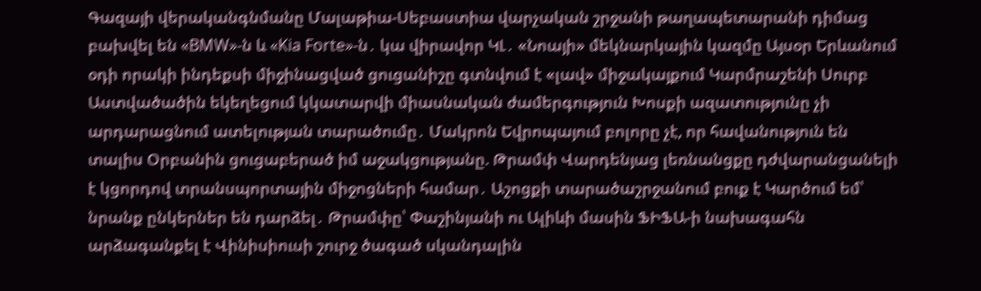Գազայի վերականգնմանը Մալաթիա-Սեբաստիա վարչական շրջանի թաղապետարանի դիմաց բախվել են «BMW»-ն և «Kia Forte»-ն․ կա վիրավոր ԿԼ․ «Նոայի» մեկնարկային կազմը Այսօր Երևանում օդի որակի ինդեքսի միջինացված ցուցանիշը գտնվում է «լավ» միջակայքում Կարմրաշենի Սուրբ Աստվածածին եկեղեցում կկատարվի միասնական ժամերգություն Խոսքի ազատությունը չի արդարացնում ատելության տարածումը․ Մակրոն Եվրոպայում բոլորը չէ, որ հավանություն են տալիս Օրբանին ցուցաբերած իմ աջակցությանը. Թրամփ Վարդենյաց լեռնանցքը դժվարանցանելի է կցորդով տրանսպորտային միջոցների համար․ Աշոցքի տարածաշրջանում բուք է Կարծում եմ՝ նրանք ընկերներ են դարձել․ Թրամփը՝ Փաշինյանի ու Ալիևի մասին ՖԻՖԱ-ի նախագահն արձագանքել է Վինիսիուսի շուրջ ծագած սկանդալին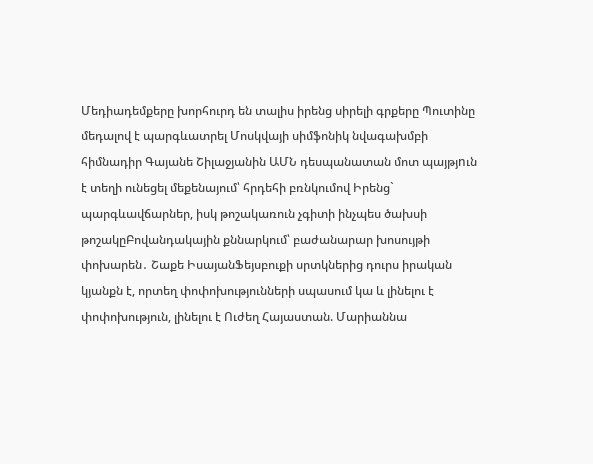Մեդիադեմքերը խորհուրդ են տալիս իրենց սիրելի գրքերը Պուտինը մեդալով է պարգևատրել Մոսկվայի սիմֆոնիկ նվագախմբի հիմնադիր Գայանե Շիլաջյանին ԱՄՆ դեսպանատան մոտ պայթյnւն է տեղի ունեցել մեքենայում՝ հրդեհի բռնկումով Իրենց` պարգևավճարներ, իսկ թոշակառուն չգիտի ինչպես ծախսի թոշակըԲովանդակային քննարկում՝ բաժանարար խոսույթի փոխարեն․ Շաքե ԻսայանՖեյսբուքի սրտկներից դուրս իրական կյանքն է, որտեղ փոփոխությունների սպասում կա և լինելու է փոփոխություն, լինելու է Ուժեղ Հայաստան. Մարիաննա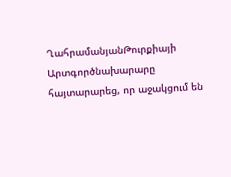ՂահրամանյանԹուրքիայի Արտգործնախարարը հայտարարեց, որ աջակցում են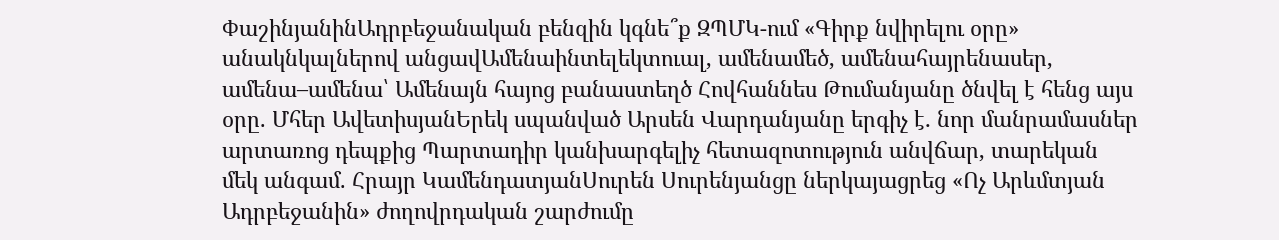ՓաշինյանինԱդրբեջանական բենզին կգնե՞ք ԶՊՄԿ-ում «Գիրք նվիրելու օրը» անակնկալներով անցավԱմենաինտելեկտուալ, ամենամեծ, ամենահայրենասեր, ամենա–ամենա՝ Ամենայն հայոց բանաստեղծ Հովհաննես Թումանյանը ծնվել է հենց այս օրը. Մհեր ԱվետիսյանԵրեկ սպանված Արսեն Վարդանյանը երգիչ է․ նոր մանրամասներ արտառոց դեպքից Պարտադիր կանխարգելիչ հետազոտություն անվճար, տարեկան մեկ անգամ. Հրայր ԿամենդատյանՍուրեն Սուրենյանցը ներկայացրեց «Ոչ Արևմտյան Ադրբեջանին» ժողովրդական շարժումը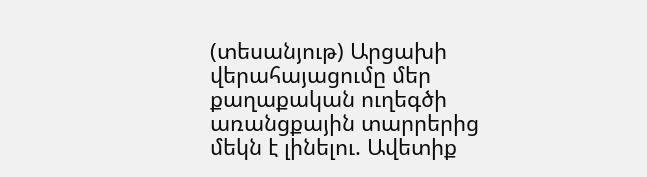(տեսանյութ) Արցախի վերահայացումը մեր քաղաքական ուղեգծի առանցքային տարրերից մեկն է լինելու. Ավետիք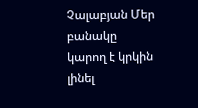Չալաբյան Մեր բանակը կարող է կրկին լինել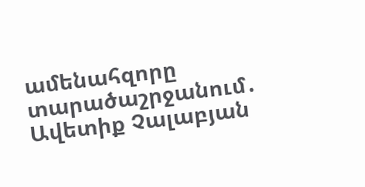ամենահզորը տարածաշրջանում․ Ավետիք Չալաբյան